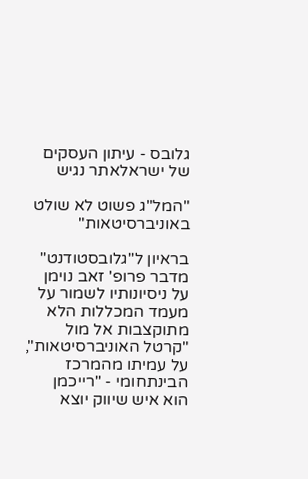גלובס - עיתון העסקים של ישראלאתר נגיש

"המל"ג פשוט לא שולט באוניברסיטאות"

בראיון ל"גלובסטודנט" מדבר פרופ' זאב נוימן על ניסיונותיו לשמור על מעמד המכללות הלא מתוקצבות אל מול "קרטל האוניברסיטאות", על עמיתו מהמרכז הבינתחומי - "רייכמן הוא איש שיווק יוצא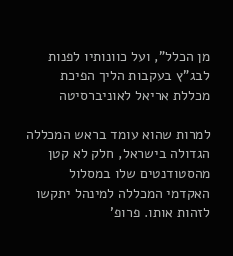מן הכלל", ועל כוונותיו לפנות לבג"ץ בעקבות הליך הפיכת מכללת אריאל לאוניברסיטה

למרות שהוא עומד בראש המכללה הגדולה בישראל, חלק לא קטן מהסטודנטים שלו במסלול האקדמי המכללה למינהל יתקשו לזהות אותו. פרופ'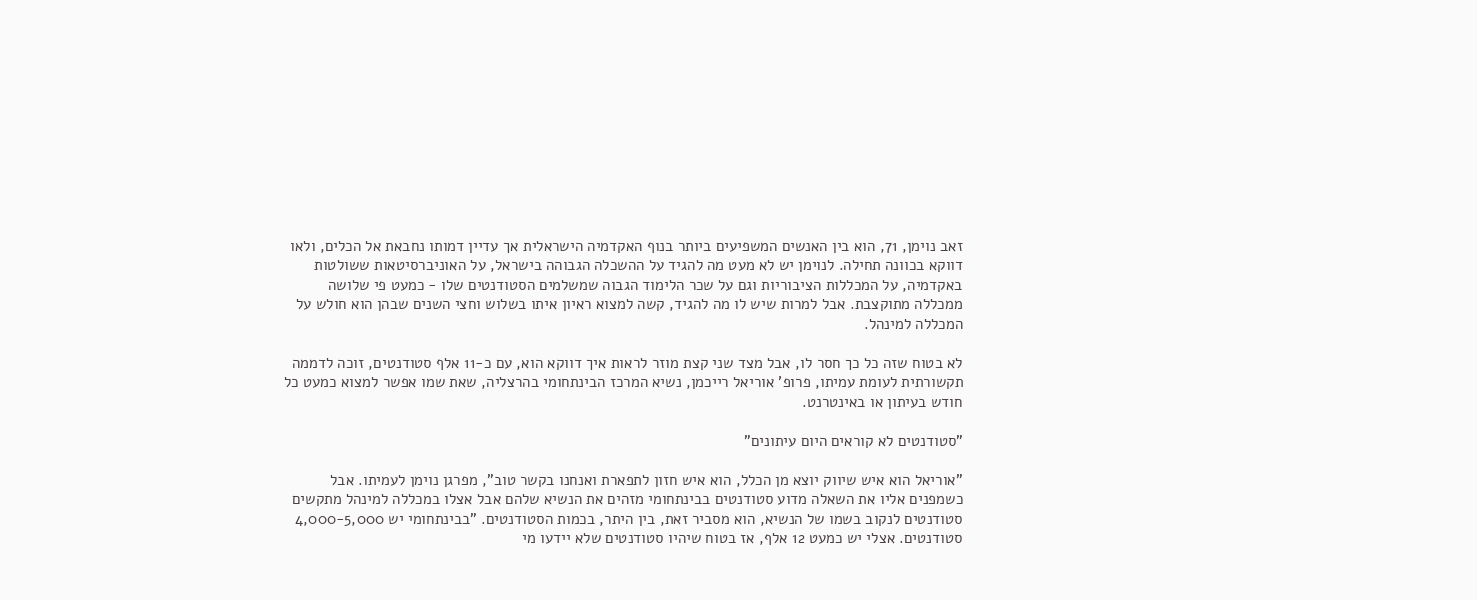זאב נוימן, 71, הוא בין האנשים המשפיעים ביותר בנוף האקדמיה הישראלית אך עדיין דמותו נחבאת אל הכלים, ולאו דווקא בכוונה תחילה. לנוימן יש לא מעט מה להגיד על ההשכלה הגבוהה בישראל, על האוניברסיטאות ששולטות באקדמיה, על המכללות הציבוריות וגם על שכר הלימוד הגבוה שמשלמים הסטודנטים שלו - כמעט פי שלושה ממכללה מתוקצבת. אבל למרות שיש לו מה להגיד, קשה למצוא ראיון איתו בשלוש וחצי השנים שבהן הוא חולש על המכללה למינהל.

לא בטוח שזה כל כך חסר לו, אבל מצד שני קצת מוזר לראות איך דווקא הוא, עם כ-11 אלף סטודנטים, זוכה לדממה תקשורתית לעומת עמיתו, פרופ' אוריאל רייכמן, נשיא המרכז הבינתחומי בהרצליה, שאת שמו אפשר למצוא כמעט כל חודש בעיתון או באינטרנט.

"סטודנטים לא קוראים היום עיתונים"

"אוריאל הוא איש שיווק יוצא מן הכלל, הוא איש חזון לתפארת ואנחנו בקשר טוב", מפרגן נוימן לעמיתו. אבל כשמפנים אליו את השאלה מדוע סטודנטים בבינתחומי מזהים את הנשיא שלהם אבל אצלו במכללה למינהל מתקשים סטודנטים לנקוב בשמו של הנשיא, הוא מסביר זאת, בין היתר, בכמות הסטודנטים. "בבינתחומי יש 4,000-5,000 סטודנטים. אצלי יש כמעט 12 אלף, אז בטוח שיהיו סטודנטים שלא יידעו מי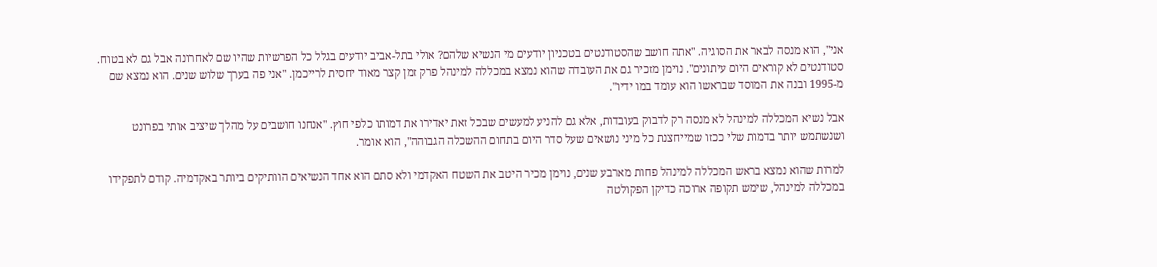אני", הוא מנסה לבאר את הסוגיה. "אתה חושב שהסטודנטים בטכניון יודעים מי הנשיא שלהם? אולי בתל-אביב יודעים בגלל כל הפרשיות שהיו שם לאחרונה אבל גם לא בטוח. סטודנטים לא קוראים היום עיתונים". נוימן מזכיר גם את העובדה שהוא נמצא במכללה למינהל פרק זמן קצר מאוד יחסית לרייכמן. "אני פה בערך שלוש שנים. הוא נמצא שם מ-1995 ובנה את המוסד שבראשו הוא עומד במו ידיו".

אבל נשיא המכללה למינהל לא מנסה רק לדבוק בעובדות, אלא גם להניע למעשים שבכל זאת יאדירו את דמותו כלפי חוץ. "אנחנו חושבים על מהלך שיציב אותי בפרונט ושנשתמש יותר בדמות שלי ככזו שמייחצנת כל מיני נושאים שעל סדר היום בתחום ההשכלה הגבוהה", הוא אומר.

למרות שהוא נמצא בראש המכללה למינהל פחות מארבע שנים, נוימן מכיר היטב את השטח האקדמי ולא סתם הוא אחד הנשיאים הוותיקים ביותר באקדמיה. קודם לתפקידו במכללה למינהל, שימש תקופה ארוכה כדיקן הפקולטה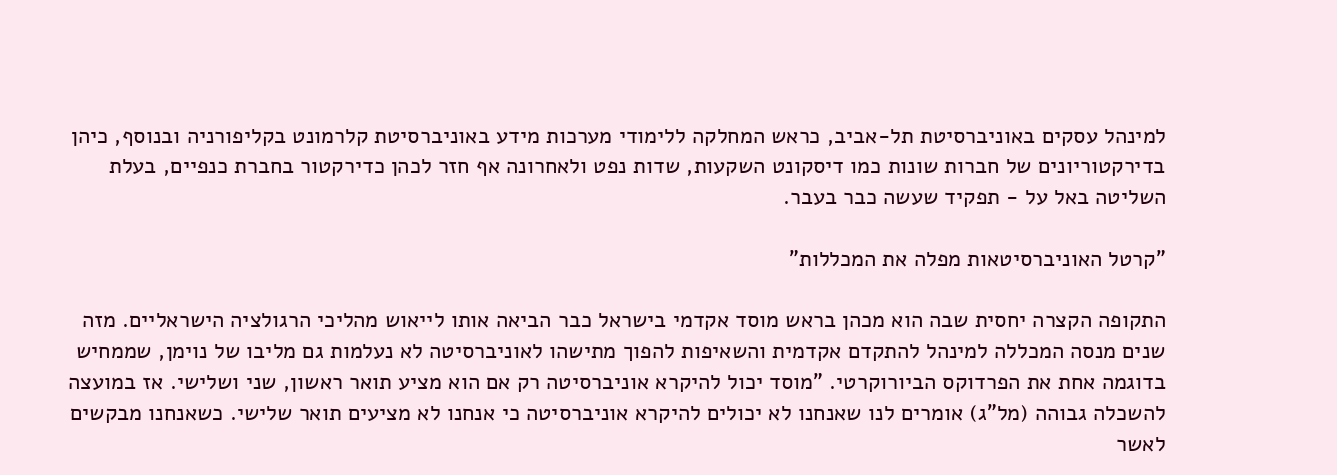למינהל עסקים באוניברסיטת תל-אביב, כראש המחלקה ללימודי מערכות מידע באוניברסיטת קלרמונט בקליפורניה ובנוסף, כיהן בדירקטוריונים של חברות שונות כמו דיסקונט השקעות, שדות נפט ולאחרונה אף חזר לכהן כדירקטור בחברת כנפיים, בעלת השליטה באל על - תפקיד שעשה כבר בעבר.

"קרטל האוניברסיטאות מפלה את המכללות"

התקופה הקצרה יחסית שבה הוא מכהן בראש מוסד אקדמי בישראל כבר הביאה אותו לייאוש מהליכי הרגולציה הישראליים. מזה שנים מנסה המכללה למינהל להתקדם אקדמית והשאיפות להפוך מתישהו לאוניברסיטה לא נעלמות גם מליבו של נוימן, שממחיש בדוגמה אחת את הפרדוקס הביורוקרטי. "מוסד יכול להיקרא אוניברסיטה רק אם הוא מציע תואר ראשון, שני ושלישי. אז במועצה להשכלה גבוהה (מל"ג) אומרים לנו שאנחנו לא יכולים להיקרא אוניברסיטה כי אנחנו לא מציעים תואר שלישי. כשאנחנו מבקשים לאשר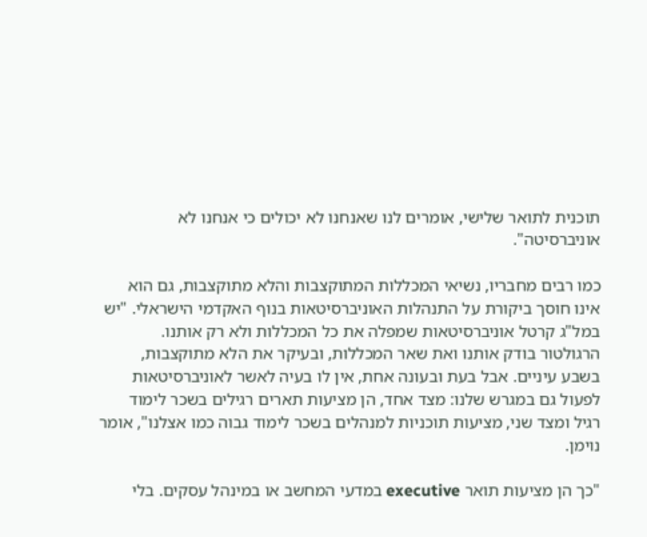תוכנית לתואר שלישי, אומרים לנו שאנחנו לא יכולים כי אנחנו לא אוניברסיטה".

כמו רבים מחבריו, נשיאי המכללות המתוקצבות והלא מתוקצבות, גם הוא אינו חוסך ביקורת על התנהלות האוניברסיטאות בנוף האקדמי הישראלי. "יש במל"ג קרטל אוניברסיטאות שמפלה את כל המכללות ולא רק אותנו. הרגולטור בודק אותנו ואת שאר המכללות, ובעיקר את הלא מתוקצבות, בשבע עיניים. אבל בעת ובעונה אחת, אין לו בעיה לאשר לאוניברסיטאות לפעול גם במגרש שלנו: מצד אחד, הן מציעות תארים רגילים בשכר לימוד רגיל ומצד שני, מציעות תוכניות למנהלים בשכר לימוד גבוה כמו אצלנו", אומר נוימן.

"כך הן מציעות תואר executive במדעי המחשב או במינהל עסקים. בלי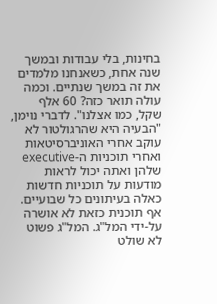בחינות, בלי עבודות ובמשך שנה אחת, כשאנחנו מלמדים את זה במשך שנתיים. וכמה עולה תואר כזה? 60 אלף שקל, כמו אצלנו". לדברי נוימן, "הבעיה היא שהרגולטור לא עוקב אחרי האוניברסיטאות ואחרי תוכניות ה-executive שלהן ואתה יכול לראות מודעות על תוכניות חדשות כאלה בעיתונים כל שבועיים. אף תוכנית כזאת לא אושרה על-ידי המל"ג. המל"ג פשוט לא שולט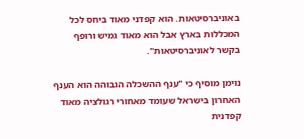באוניברסיטאות. הוא קפדני מאוד ביחס לכל המכללות בארץ אבל הוא מאוד גמיש ורופף בקשר לאוניברסיטאות".

נוימן מוסיף כי "ענף ההשכלה הגבוהה הוא הענף האחרון בישראל שעומד מאחורי רגולציה מאוד קפדנית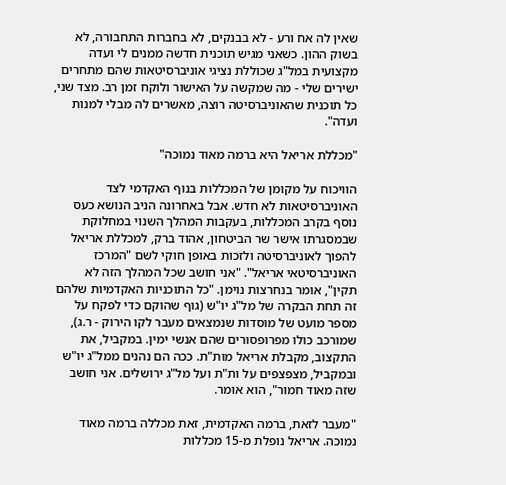שאין לה אח ורע - לא בבנקים, לא בחברות התחבורה, לא בשוק ההון. כשאני מגיש תוכנית חדשה ממנים לי ועדה מקצועית במל"ג שכוללת נציגי אוניברסיטאות שהם מתחרים ישירים שלי - מה שמקשה על האישור ולוקח זמן רב. מצד שני, כל תוכנית שהאוניברסיטה רוצה, מאשרים לה מבלי למנות ועדה".

"מכללת אריאל היא ברמה מאוד נמוכה"

הוויכוח על מקומן של המכללות בנוף האקדמי לצד האוניברסיטאות לא חדש. אבל באחרונה הניב הנושא כעס נוסף בקרב המכללות, בעקבות המהלך השנוי במחלוקת שבמסגרתו אישר שר הביטחון, אהוד ברק, למכללת אריאל להפוך לאוניברסיטה ולזכות באופן חוקי לשם "המרכז האוניברסיטאי אריאל". "אני חושב שכל המהלך הזה לא תקין", אומר בנחרצות נוימן. "כל התוכניות האקדמיות שלהם זה תחת הבקרה של מל"ג יו"ש (גוף שהוקם כדי לפקח על מספר מועט של מוסדות שנמצאים מעבר לקו הירוק - ר.ג), שמורכב כולו מפרופסורים שהם אנשי ימין. במקביל, את התקצוב, מקבלת אריאל מות"ת. ככה הם נהנים ממל"ג יו"ש ובמקביל, מצפצפים על ות"ת ועל מל"ג ירושלים. אני חושב שזה מאוד חמור", הוא אומר.

"מעבר לזאת, ברמה האקדמית, זאת מכללה ברמה מאוד נמוכה. אריאל נופלת מ-15 מכללות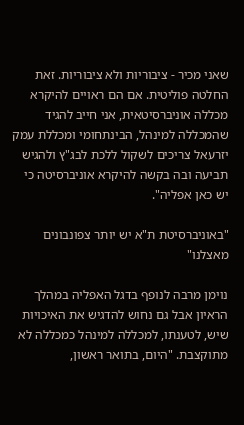שאני מכיר - ציבוריות ולא ציבוריות. זאת החלטה פוליטית. אם הם ראויים להיקרא מכללה אוניברסיטאית, אני חייב להגיד שהמכללה למינהל, הבינתחומי ומכללת עמק יזרעאל צריכים לשקול ללכת לבג"ץ ולהגיש תביעה ובה בקשה להיקרא אוניברסיטה כי יש כאן אפליה".

"באוניברסיטת ת"א יש יותר צפונבונים מאצלנו"

נוימן מרבה לנופף בדגל האפליה במהלך הראיון אבל גם נחוש להדגיש את האיכויות שיש, לטענתו, למכללה למינהל כמכללה לא מתוקצבת. "היום, בתואר ראשון,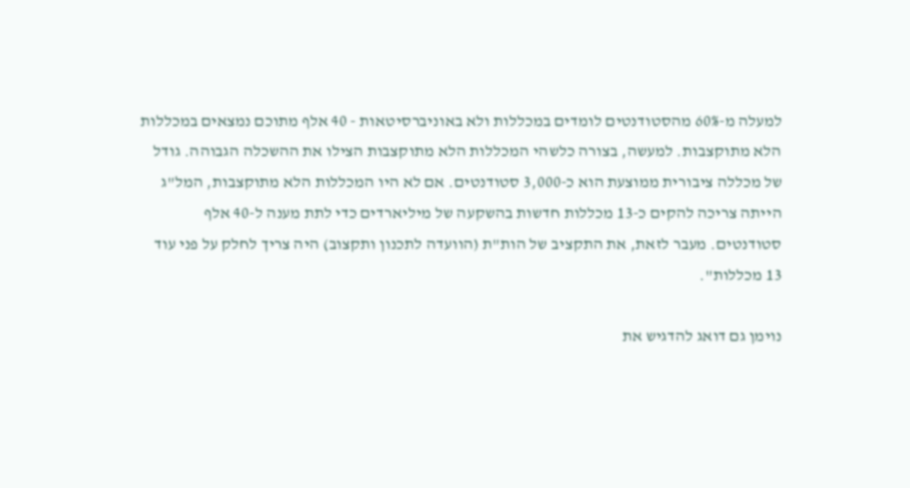למעלה מ-60% מהסטודנטים לומדים במכללות ולא באוניברסיטאות - 40 אלף מתוכם נמצאים במכללות הלא מתוקצבות. למעשה, בצורה כלשהי המכללות הלא מתוקצבות הצילו את ההשכלה הגבוהה. גודל של מכללה ציבורית ממוצעת הוא כ-3,000 סטודנטים. אם לא היו המכללות הלא מתוקצבות, המל"ג הייתה צריכה להקים כ-13 מכללות חדשות בהשקעה של מיליארדים כדי לתת מענה ל-40 אלף סטודנטים. מעבר לזאת, את התקציב של הות"ת (הוועדה לתכנון ותקצוב) היה צריך לחלק על פני עוד 13 מכללות".

נוימן גם דואג להדגיש את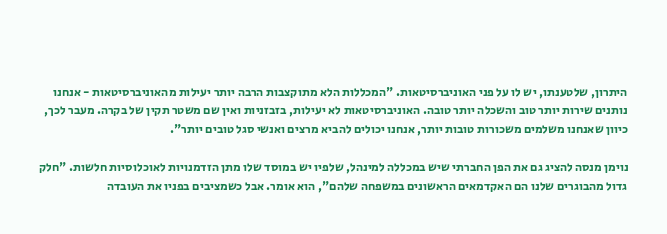היתרון, שלטענתו, יש לו על פני האוניברסיטאות. "המכללות הלא מתוקצבות הרבה יותר יעילות מהאוניברסיטאות - אנחנו נותנים שירות יותר טוב והשכלה יותר טובה. האוניברסיטאות לא יעילות, בזבזניות ואין שם משטר תקין של בקרה. מעבר לכך, כיוון שאנחנו משלמים משכורות טובות יותר, אנחנו יכולים להביא מרצים ואנשי סגל טובים יותר".

נוימן מנסה להציג גם את הפן החברתי שיש במכללה למינהל, שלפיו יש במוסד שלו מתן הזדמנויות לאוכלוסיות חלשות. "חלק גדול מהבוגרים שלנו הם האקדמאים הראשונים במשפחה שלהם", הוא אומר. אבל כשמציבים בפניו את העובדה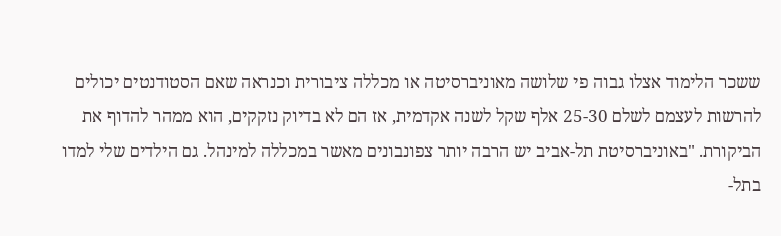ששכר הלימוד אצלו גבוה פי שלושה מאוניברסיטה או מכללה ציבורית וכנראה שאם הסטודנטים יכולים להרשות לעצמם לשלם 25-30 אלף שקל לשנה אקדמית, אז הם לא בדיוק נזקקים, הוא ממהר להדוף את הביקורת. "באוניברסיטת תל-אביב יש הרבה יותר צפונבונים מאשר במכללה למינהל. גם הילדים שלי למדו בתל-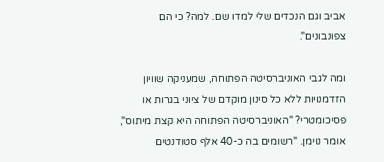אביב וגם הנכדים שלי למדו שם. למה? כי הם צפונבונים".

ומה לגבי האוניברסיטה הפתוחה, שמעניקה שוויון הזדמנויות ללא כל סינון מוקדם של ציוני בגרות או פסיכומטרי? "האוניברסיטה הפתוחה היא קצת מיתוס", אומר נוימן. "רשומים בה כ-40 אלף סטודנטים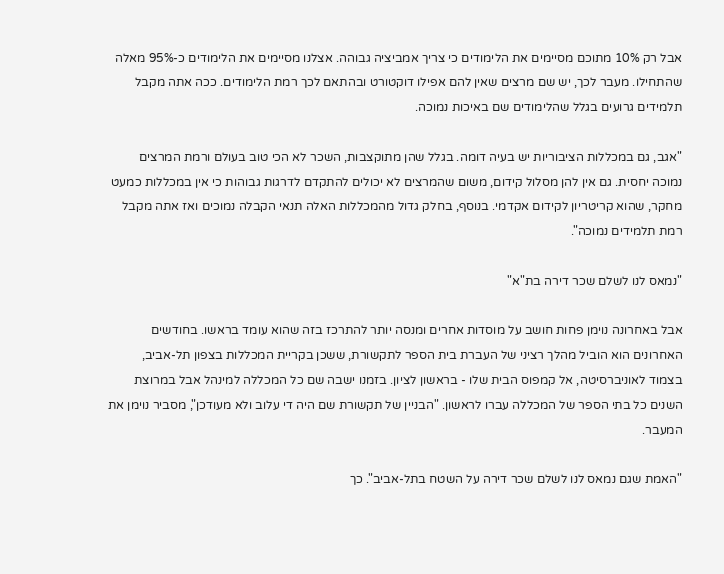אבל רק 10% מתוכם מסיימים את הלימודים כי צריך אמביציה גבוהה. אצלנו מסיימים את הלימודים כ-95% מאלה שהתחילו. מעבר לכך, יש שם מרצים שאין להם אפילו דוקטורט ובהתאם לכך רמת הלימודים. ככה אתה מקבל תלמידים גרועים בגלל שהלימודים שם באיכות נמוכה.

"אגב, גם במכללות הציבוריות יש בעיה דומה. בגלל שהן מתוקצבות, השכר לא הכי טוב בעולם ורמת המרצים נמוכה יחסית. גם אין להן מסלול קידום, משום שהמרצים לא יכולים להתקדם לדרגות גבוהות כי אין במכללות כמעט מחקר, שהוא קריטריון לקידום אקדמי. בנוסף, בחלק גדול מהמכללות האלה תנאי הקבלה נמוכים ואז אתה מקבל רמת תלמידים נמוכה".

"נמאס לנו לשלם שכר דירה בת"א"

אבל באחרונה נוימן פחות חושב על מוסדות אחרים ומנסה יותר להתרכז בזה שהוא עומד בראשו. בחודשים האחרונים הוא הוביל מהלך רציני של העברת בית הספר לתקשורת, ששכן בקריית המכללות בצפון תל-אביב, בצמוד לאוניברסיטה, אל קמפוס הבית שלו - בראשון לציון. בזמנו ישבה שם כל המכללה למינהל אבל במרוצת השנים כל בתי הספר של המכללה עברו לראשון. "הבניין של תקשורת שם היה די עלוב ולא מעודכן", מסביר נוימן את המעבר.

"האמת שגם נמאס לנו לשלם שכר דירה על השטח בתל-אביב". כך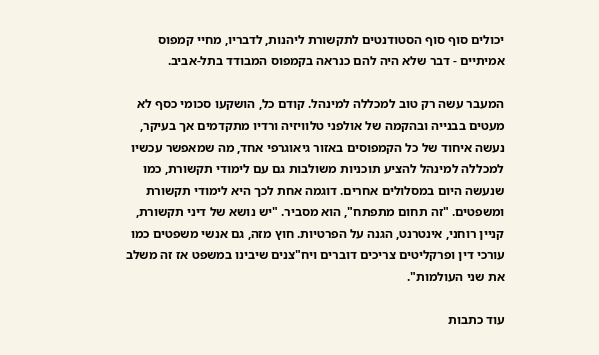יכולים סוף סוף הסטודנטים לתקשורת ליהנות, לדבריו, מחיי קמפוס אמיתיים - דבר שלא היה להם כנראה בקמפוס המבודד בתל-אביב.

המעבר עשה רק טוב למכללה למינהל. קודם כל, הושקעו סכומי כסף לא מעטים בבנייה ובהקמה של אולפני טלוויזיה ורדיו מתקדמים אך בעיקר, נעשה איחוד של כל הקמפוסים באזור גיאוגרפי אחד, מה שמאפשר עכשיו למכללה למינהל להציע תוכניות משולבות גם עם לימודי תקשורת, כמו שנעשה היום במסלולים אחרים. דוגמה אחת לכך היא לימודי תקשורת ומשפטים. "זה תחום מתפתח", הוא מסביר. "יש נושא של דיני תקשורת, קניין רוחני, אינטרנט, הגנה על הפרטיות. חוץ מזה, גם אנשי משפטים כמו עורכי דין ופרקליטים צריכים דוברים ויח"צנים שיבינו במשפט אז זה משלב את שני העולמות".

עוד כתבות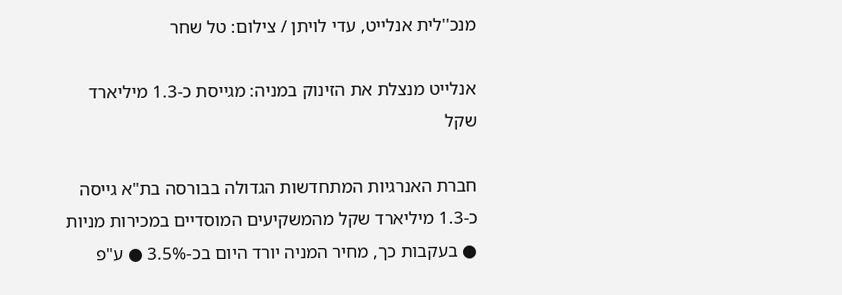מנכ''לית אנלייט, עדי לויתן / צילום: טל שחר

אנלייט מנצלת את הזינוק במניה: מגייסת כ-1.3 מיליארד שקל

חברת האנרגיות המתחדשות הגדולה בבורסה בת"א גייסה כ-1.3 מיליארד שקל מהמשקיעים המוסדיים במכירות מניות ● בעקבות כך, מחיר המניה יורד היום בכ-3.5% ● ע"פ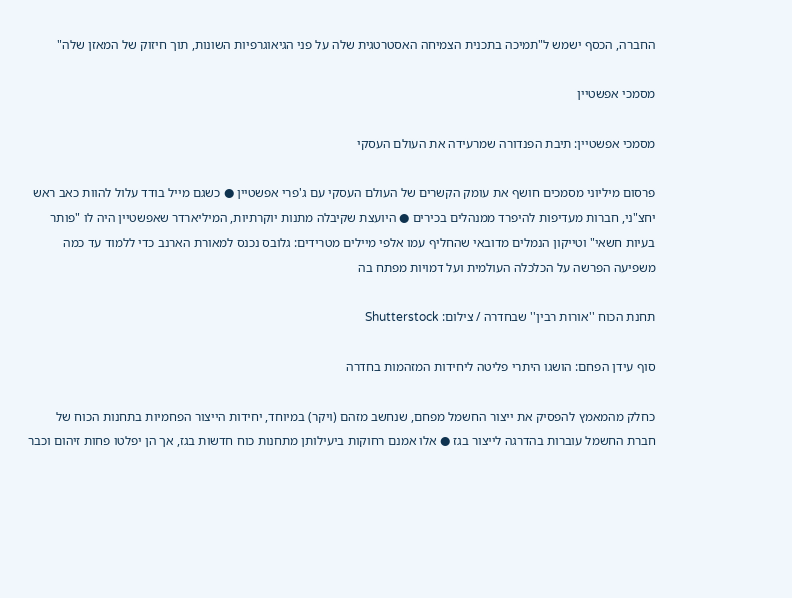החברה, הכסף ישמש ל"תמיכה בתכנית הצמיחה האסטרטגית שלה על פני הגיאוגרפיות השונות, תוך חיזוק של המאזן שלה"

מסמכי אפשטיין

מסמכי אפשטיין: תיבת הפנדורה שמרעידה את העולם העסקי

פרסום מיליוני מסמכים חושף את עומק הקשרים של העולם העסקי עם ג'פרי אפשטיין ● כשגם מייל בודד עלול להוות כאב ראש יחצ"ני, חברות מעדיפות להיפרד ממנהלים בכירים ● היועצת שקיבלה מתנות יוקרתיות, המיליארדר שאפשטיין היה לו "פותר בעיות חשאי" וטייקון הנמלים מדובאי שהחליף עמו אלפי מיילים מטרידים: גלובס נכנס למאורת הארנב כדי ללמוד עד כמה משפיעה הפרשה על הכלכלה העולמית ועל דמויות מפתח בה

תחנת הכוח ''אורות רבין'' שבחדרה / צילום: Shutterstock

סוף עידן הפחם: הושגו היתרי פליטה ליחידות המזהמות בחדרה

כחלק מהמאמץ להפסיק את ייצור החשמל מפחם, שנחשב מזהם (ויקר) במיוחד, יחידות הייצור הפחמיות בתחנות הכוח של חברת החשמל עוברות בהדרגה לייצור בגז ● אלו אמנם רחוקות ביעילותן מתחנות כוח חדשות בגז, אך הן יפלטו פחות זיהום וכבר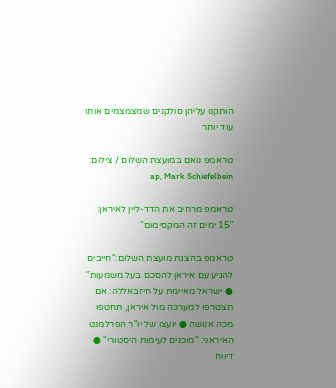הותקנו עליהן סולקנים שמצמצמים אותו עוד יותר

טראמפ נואם במועצת השלום / צילום: ap, Mark Schiefelbein

טראמפ מרחיב את הדד-ליין לאיראן: "15 ימים זה המקסימום"

טראמפ בהצגת מועצת השלום:"חייבים להגיע עם איראן להסכם בעל משמעות" ● ישראל מאיימת על חיזבאללה: אם תצטרפו למערכה מול איראן, תחטפו מכה אנושה ● יועצו של יו"ר הפרלמנט האיראני: "מוכנים לעימות היסטורי" ● דיווח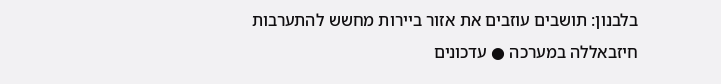בלבנון: תושבים עוזבים את אזור ביירות מחשש להתערבות חיזבאללה במערכה ● עדכונים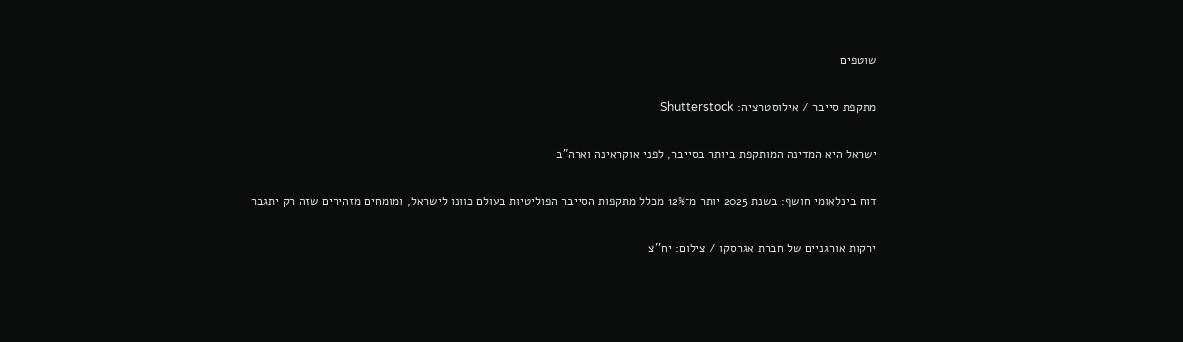שוטפים

מתקפת סייבר / אילוסטרציה: Shutterstock

ישראל היא המדינה המותקפת ביותר בסייבר, לפני אוקראינה וארה"ב

דוח בינלאומי חושף: בשנת 2025 יותר מ־12% מכלל מתקפות הסייבר הפוליטיות בעולם כוונו לישראל, ומומחים מזהירים שזה רק יתגבר

ירקות אורגניים של חברת אגרסקו / צילום: יח''צ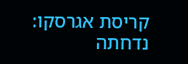קריסת אגרסקו: נדחתה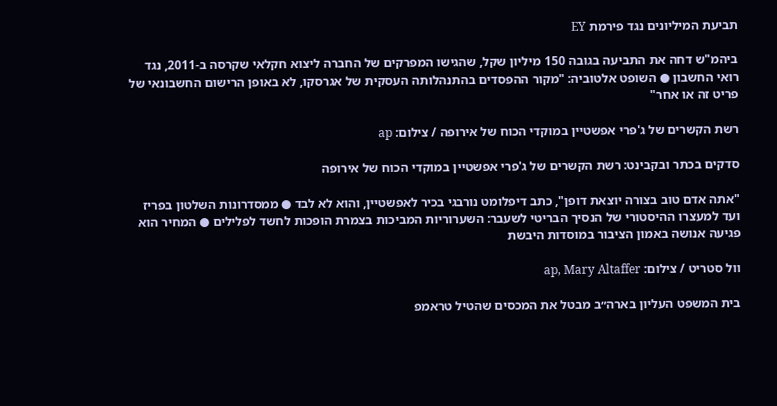תביעת המיליונים נגד פירמת EY

ביהמ"ש דחה את התביעה בגובה 150 מיליון שקל, שהגישו המפרקים של החברה ליצוא חקלאי שקרסה ב-2011, נגד רואי החשבון ● השופט אלטוביה: "מקור ההפסדים בהתנהלותה העסקית של אגרסקו, לא באופן הרישום החשבונאי של פריט זה או אחר"

רשת הקשרים של ג'פרי אפשטיין במוקדי הכוח של אירופה / צילום: ap

סדקים בכתר ובקבינט: רשת הקשרים של ג'פרי אפשטיין במוקדי הכוח של אירופה

"אתה אדם טוב בצורה יוצאת דופן", כתב דיפלומט נורבגי בכיר לאפשטיין, והוא לא לבד ● ממסדרונות השלטון בפריז ועד למעצרו ההיסטורי של הנסיך הבריטי לשעבר: השערוריות המביכות בצמרת הופכות לחשד לפלילים ● המחיר הוא פגיעה אנושה באמון הציבור במוסדות היבשת

וול סטריט / צילום: ap, Mary Altaffer

בית המשפט העליון בארה״ב מבטל את המכסים שהטיל טראמפ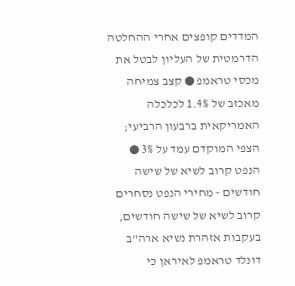המדדים קופצים אחרי ההחלטה הדרמטית של העליון לבטל את מכסי טראמפ ● קצב צמיחה מאכזב של 1.4% לכלכלה האמריקאית ברבעון הרביעי; הצפי המוקדם עמד על 3% ● הנפט קרוב לשיא של שישה חודשים - מחירי הנפט נסחרים קרוב לשיא של שישה חודשים, בעקבות אזהרת נשיא ארה"ב דונלד טראמפ לאיראן כי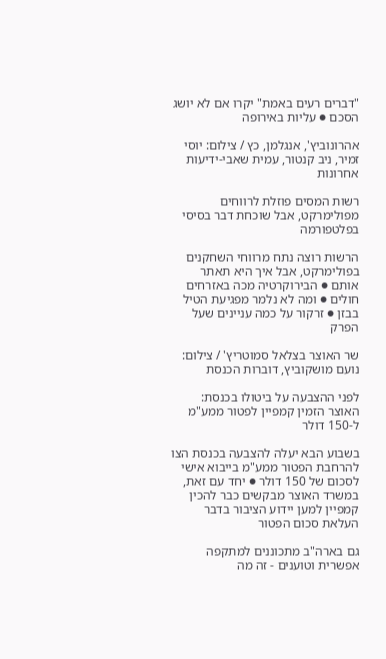"דברים רעים באמת" יקרו אם לא יושג הסכם ● עליות באירופה

אהרונוביץ', אנגלמן, כץ / צילום: יוסי זמיר, ניב קנטור, עמית שאבי-ידיעות אחרונות

רשות המסים פוזלת לרווחים מפולימרקט, אבל שוכחת דבר בסיסי בפלטפורמה

הרשות רוצה נתח מרווחי השחקנים בפולימרקט, אבל איך היא תאתר אותם ● הבירוקרטיה מכה באזרחים חולים ● ומה לא נלמר מפגיעת הטיל בבזן ● זרקור על כמה עניינים שעל הפרק

שר האוצר בצלאל סמוטריץ' / צילום: נועם מושקוביץ, דוברות הכנסת

לפני ההצבעה על ביטולו בכנסת: האוצר הזמין קמפיין לפטור ממע"מ ל-150 דולר

בשבוע הבא יעלה להצבעה בכנסת הצו להרחבת הפטור ממע"מ בייבוא אישי לסכום של 150 דולר ● יחד עם זאת, במשרד האוצר מבקשים כבר להכין קמפיין למען יידוע הציבור בדבר העלאת סכום הפטור

גם בארה"ב מתכוננים למתקפה אפשרית וטוענים - זה מה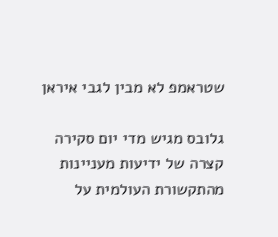שטראמפ לא מבין לגבי איראן

גלובס מגיש מדי יום סקירה קצרה של ידיעות מעניינות מהתקשורת העולמית על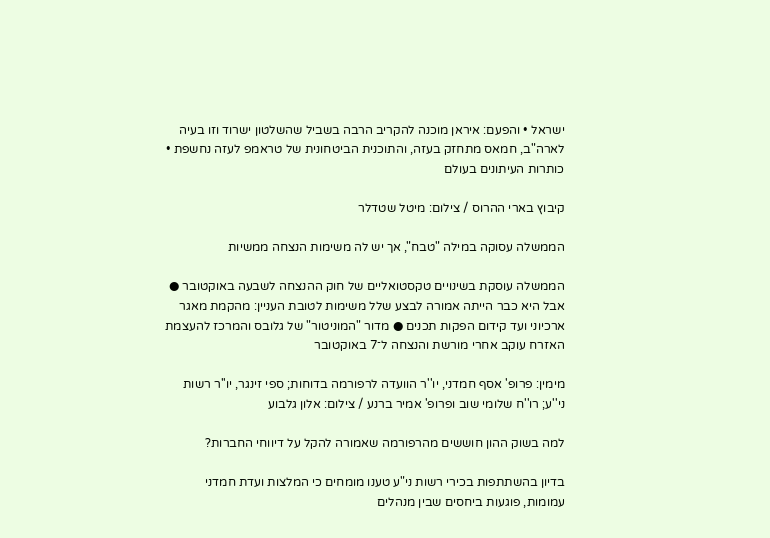ישראל • והפעם: איראן מוכנה להקריב הרבה בשביל שהשלטון ישרוד וזו בעיה לארה"ב, חמאס מתחזק בעזה, והתוכנית הביטחונית של טראמפ לעזה נחשפת • כותרות העיתונים בעולם

קיבוץ בארי ההרוס / צילום: מיטל שטדלר

הממשלה עסוקה במילה "טבח", אך יש לה משימות הנצחה ממשיות

הממשלה עוסקת בשינויים טקסטואליים של חוק ההנצחה לשבעה באוקטובר ● אבל היא כבר הייתה אמורה לבצע שלל משימות לטובת העניין: מהקמת מאגר ארכיוני ועד קידום הפקות תכנים ● מדור "המוניטור" של גלובס והמרכז להעצמת האזרח עוקב אחרי מורשת והנצחה ל־7 באוקטובר

מימין: פרופ' אסף חמדני, יו''ר הוועדה לרפורמה בדוחות; ספי זינגר, יו''ר רשות ני''ע; רו''ח שלומי שוב ופרופ' אמיר ברנע / צילום: אלון גלבוע

למה בשוק ההון חוששים מהרפורמה שאמורה להקל על דיווחי החברות?

בדיון בהשתתפות בכירי רשות ני"ע טענו מומחים כי המלצות ועדת חמדני עמומות, פוגעות ביחסים שבין מנהלים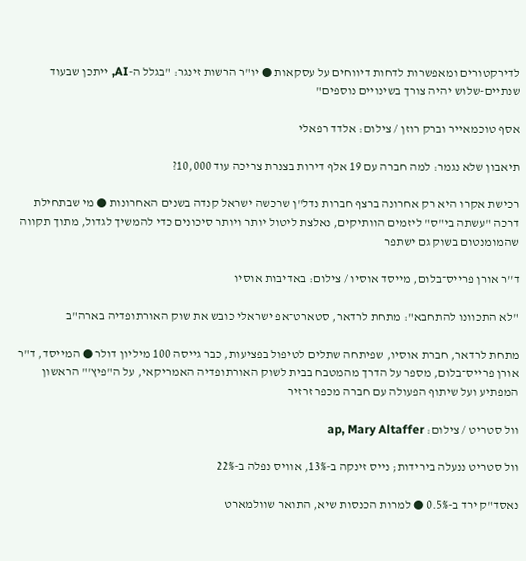לדירקטורים ומאפשרות לדחות דיווחים על עסקאות ● יו"ר הרשות זינגר: "בגלל ה-AI, ייתכן שבעוד שנתיים-שלוש יהיה צורך בשינויים נוספים"

אסף טוכמאייר וברק רוזן / צילום: אלדד רפאלי

תיאבון שלא נגמר: למה חברה עם 19 אלף דירות בצנרת צריכה עוד 10,000?

רכישת אקרו היא רק אחרונה ברצף חברות נדל"ן שרכשה ישראל קנדה בשנים האחרונות ● מי שבתחילת דרכה "עשתה בי"ס" ליזמים הוותיקים, נאלצת ליטול יותר ויותר סיכונים כדי להמשיך לגדול, מתוך תקווה שהמומנטום בשוק גם ישתפר

ד''ר אורן פרייס־בלום, מייסד אוסיו / צילום: באדיבות אוסיו

"לא התכוונו להתחבא": מתחת לרדאר, סטארט־אפ ישראלי כובש את שוק האורתופדיה בארה"ב

מתחת לרדאר, חברת אוסיו, שפיתחה שתלים לטיפול בפציעות, כבר גייסה 100 מיליון דולר ● המייסד, ד"ר אורן פרייס־בלום, מספר על הדרך מהמטבח בבית לשוק האורתופדיה האמריקאי, על ה"פיץ'" הראשון המפתיע ועל שיתוף הפעולה עם חברה מכפר זרזיר

וול סטריט / צילום: ap, Mary Altaffer

וול סטריט ננעלה בירידות; נייס זינקה ב-13%, אוויס נפלה ב-22%

נאסד"ק ירד ב-0.5% ● למרות הכנסות שיא, התואר שוולמארט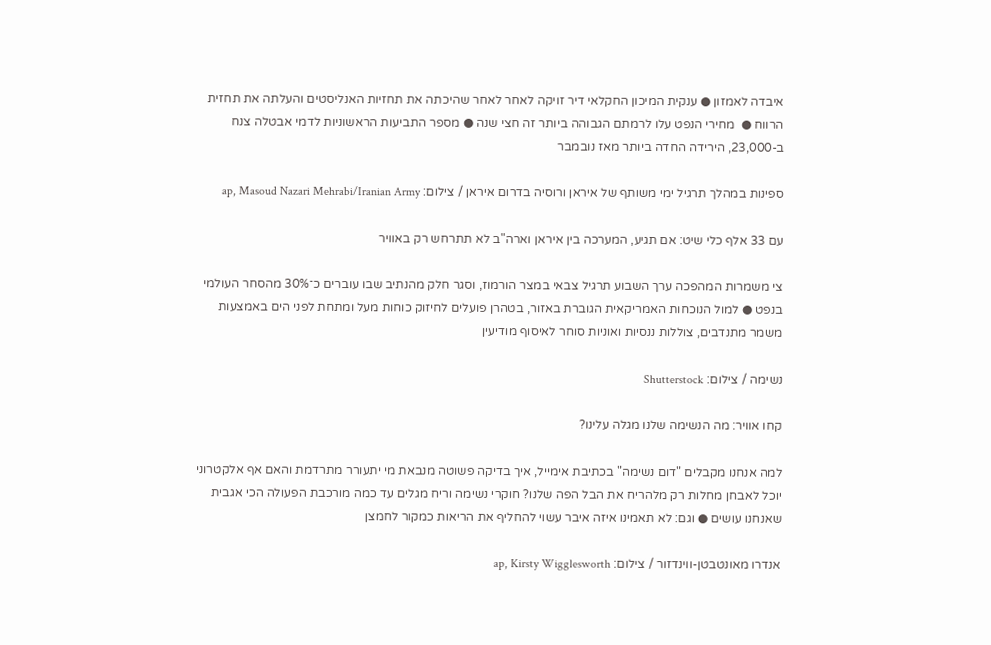איבדה לאמזון ● ענקית המיכון החקלאי דיר זויקה לאחר לאחר שהיכתה את תחזיות האנליסטים והעלתה את תחזית הרווח ●  מחירי הנפט עלו לרמתם הגבוהה ביותר זה חצי שנה ● מספר התביעות הראשוניות לדמי אבטלה צנח ב-23,000, הירידה החדה ביותר מאז נובמבר

ספינות במהלך תרגיל ימי משותף של איראן ורוסיה בדרום איראן / צילום: ap, Masoud Nazari Mehrabi/Iranian Army

עם 33 אלף כלי שיט: אם תגיע, המערכה בין איראן וארה"ב לא תתרחש רק באוויר

צי משמרות המהפכה ערך השבוע תרגיל צבאי במצר הורמוז, וסגר חלק מהנתיב שבו עוברים כ־30% מהסחר העולמי בנפט ● למול הנוכחות האמריקאית הגוברת באזור, בטהרן פועלים לחיזוק כוחות מעל ומתחת לפני הים באמצעות משמר מתנדבים, צוללות ננסיות ואוניות סוחר לאיסוף מודיעין

נשימה / צילום: Shutterstock

קחו אוויר: מה הנשימה שלנו מגלה עלינו?

למה אנחנו מקבלים "דום נשימה" בכתיבת אימייל, איך בדיקה פשוטה מנבאת מי יתעורר מתרדמת והאם אף אלקטרוני יוכל לאבחן מחלות רק מלהריח את הבל הפה שלנו? חוקרי נשימה וריח מגלים עד כמה מורכבת הפעולה הכי אגבית שאנחנו עושים ● וגם: לא תאמינו איזה איבר עשוי להחליף את הריאות כמקור לחמצן

אנדרו מאונטבטן-ווינדזור / צילום: ap, Kirsty Wigglesworth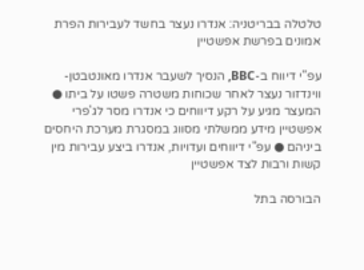טלטלה בבריטניה: אנדרו נעצר בחשד לעבירות הפרת אמונים בפרשת אפשטיין

עפ"י דיווח ב-BBC, הנסיך לשעבר אנדרו מאונטבטן-ווינדזור נעצר לאחר שכוחות משטרה פשטו על ביתו ● המעצר מגיע על רקע דיווחים כי אנדרו מסר לג'פרי אפשטיין מידע ממשלתי מסווג במסגרת מערכת היחסים ביניהם ● עפ"י דיווחים ועדויות, אנדרו ביצע עבירות מין קשות ורבות לצד אפשטיין

הבורסה בתל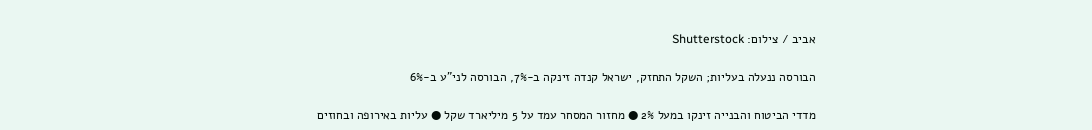אביב / צילום: Shutterstock

הבורסה ננעלה בעליות; השקל התחזק, ישראל קנדה זינקה ב-7%, הבורסה לני"ע ב-6%

מדדי הביטוח והבנייה זינקו במעל 2% ● מחזור המסחר עמד על 5 מיליארד שקל ● עליות באירופה ובחוזים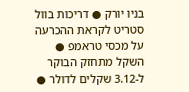בניו יורק ● דריכות בוול סטריט לקראת ההכרעה על מכסי טראמפ ● השקל מתחזק הבוקר ל-3.12 שקלים לדולר ●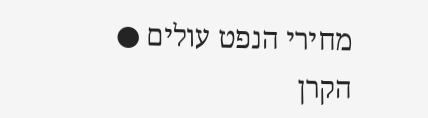מחירי הנפט עולים ● הקרן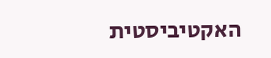האקטיביסטית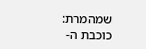שמהמרת: כוכבת ה-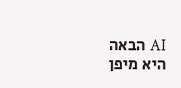AI הבאה היא מיפן